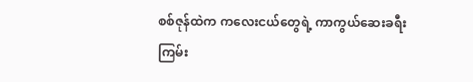စစ်ဇုန်ထဲက ကလေးငယ်တွေရဲ့ ကာကွယ်ဆေးခရီးကြမ်း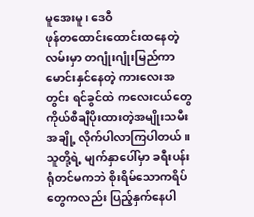မူအေးမူ၊ ဒေဝီ
ဖုန်တထောင်းထောင်းထနေတဲ့လမ်းမှာ တဂျုံးဂျုံးမြည်ကာ မောင်းနှင်နေတဲ့ ကားလေးအတွင်း ရင်ခွင်ထဲ ကလေးငယ်တွေ ကိုယ်စီချီပိုးထားတဲ့အမျိုးသမီးအချို့ လိုက်ပါလာကြပါတယ်။
သူတို့ရဲ့ မျက်နှာပေါ်မှာ ခရီးပန်းရုံတင်မကဘဲ စိုးရိမ်သောကရိပ်တွေကလည်း ပြည့်နှက်နေပါ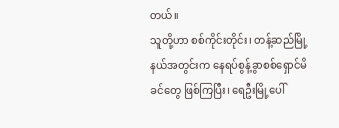တယ်။
သူတို့ဟာ စစ်ကိုင်းတိုင်း၊ တန့်ဆည်မြို့နယ်အတွင်းက နေရပ်စွန့်ခွာစစ်ရှောင်မိခင်တွေ ဖြစ်ကြပြီး၊ ရေဦးမြို့ပေါ်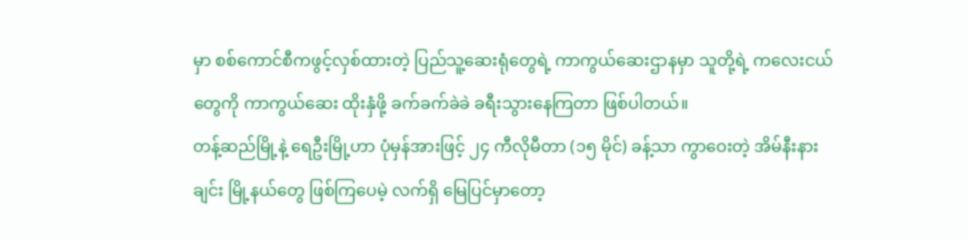မှာ စစ်ကောင်စီကဖွင့်လှစ်ထားတဲ့ ပြည်သူ့ဆေးရုံတွေရဲ့ ကာကွယ်ဆေးဌာနမှာ သူတို့ရဲ့ ကလေးငယ်တွေကို ကာကွယ်ဆေး ထိုးနှံဖို့ ခက်ခက်ခဲခဲ ခရီးသွားနေကြတာ ဖြစ်ပါတယ်။
တန့်ဆည်မြို့နဲ့ ရေဦးမြို့ဟာ ပုံမှန်အားဖြင့် ၂၄ ကီလိုမီတာ (၁၅ မိုင်) ခန့်သာ ကွာဝေးတဲ့ အိမ်နီးနားချင်း မြို့နယ်တွေ ဖြစ်ကြပေမဲ့ လက်ရှိ မြေပြင်မှာတော့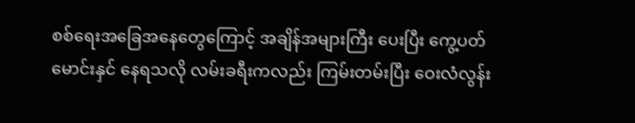စစ်ရေးအခြေအနေတွေကြောင့် အချိန်အများကြီး ပေးပြီး ကွေ့ပတ်မောင်းနှင် နေရသလို လမ်းခရီးကလည်း ကြမ်းတမ်းပြီး ဝေးလံလွန်း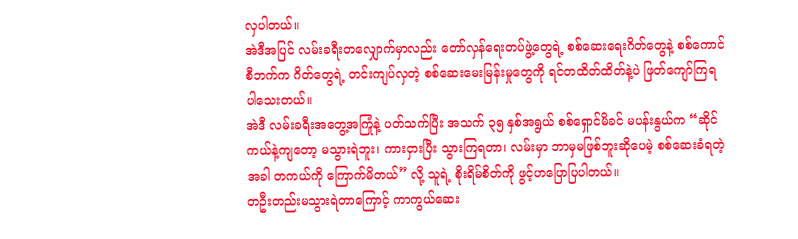လှပါတယ်။
အဲဒီအပြင် လမ်းခရီးတလျှောက်မှာလည်း တော်လှန်ရေးတပ်ဖွဲ့တွေရဲ့ စစ်ဆေးရေးဂိတ်တွေနဲ့ စစ်ကောင်စီဘက်က ဂိတ်တွေရဲ့ တင်းကျပ်လှတဲ့ စစ်ဆေးမေးမြန်းမှုတွေကို ရင်တထိတ်ထိတ်နဲ့ပဲ ဖြတ်ကျော်ကြရပါသေးတယ်။
အဲဒီ လမ်းခရီးအတွေ့အကြုံနဲ့ ပတ်သက်ပြီး အသက် ၃၅ နှစ်အရွယ် စစ်ရှောင်မိခင် မပန်းနွယ်က “ဆိုင်ကယ်နဲ့ကျတော့ မသွားရဲဘူး၊ ကားငှားပြီး သွားကြရတာ၊ လမ်းမှာ ဘာမှမဖြစ်ဘူးဆိုပေမဲ့ စစ်ဆေးခံရတဲ့အခါ တကယ်ကို ကြောက်မိတယ်” လို့ သူရဲ့ စိုးရိမ်စိတ်ကို ဖွင့်ဟပြောပြပါတယ်။
တဦးတည်းမသွားရဲတာကြောင့် ကာကွယ်ဆေး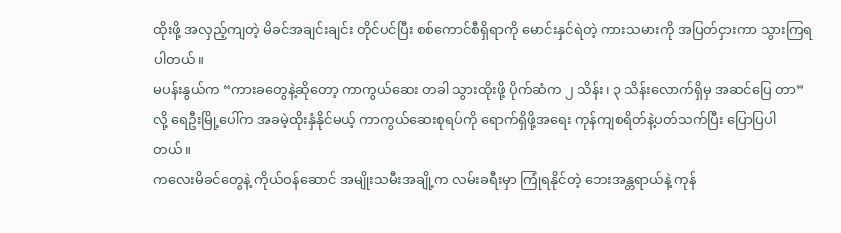ထိုးဖို့ အလှည့်ကျတဲ့ မိခင်အချင်းချင်း တိုင်ပင်ပြီး စစ်ကောင်စီရှိရာကို မောင်းနှင်ရဲတဲ့ ကားသမားကို အပြတ်ငှားကာ သွားကြရပါတယ်။
မပန်းနွယ်က “ကားခတွေနဲ့ဆိုတော့ ကာကွယ်ဆေး တခါ သွားထိုးဖို့ ပိုက်ဆံက ၂ သိန်း၊ ၃ သိန်းလောက်ရှိမှ အဆင်ပြေ တာ”လို့ ရေဦးမြို့ပေါ်က အခမဲ့ထိုးနှံနိုင်မယ့် ကာကွယ်ဆေးစုရပ်ကို ရောက်ရှိဖို့အရေး ကုန်ကျစရိတ်နဲ့ပတ်သက်ပြီး ပြောပြပါတယ်။
ကလေးမိခင်တွေနဲ့ ကိုယ်ဝန်ဆောင် အမျိုးသမီးအချို့က လမ်းခရီးမှာ ကြုံရနိုင်တဲ့ ဘေးအန္တရာယ်နဲ့ ကုန်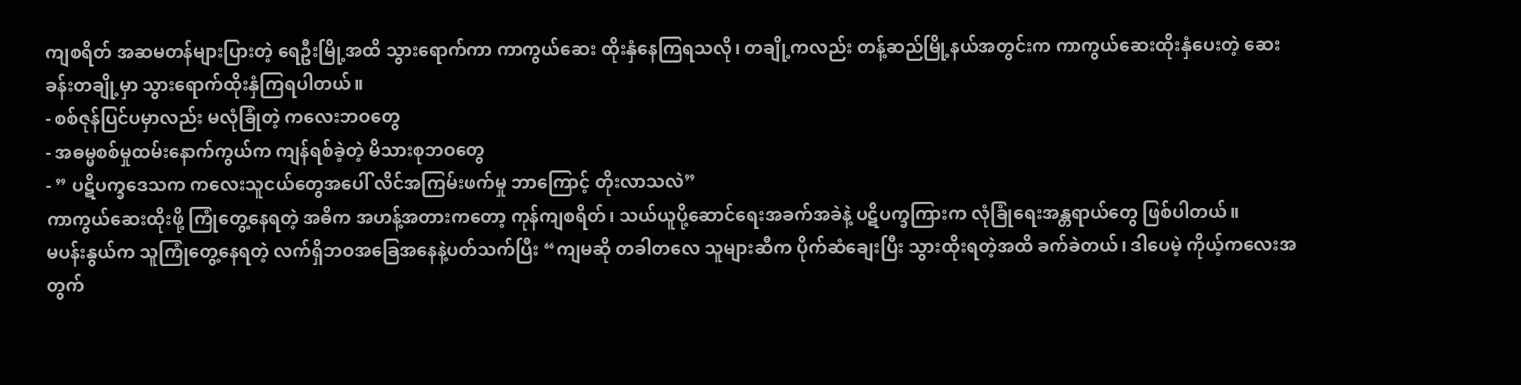ကျစရိတ် အဆမတန်များပြားတဲ့ ရေဦးမြို့အထိ သွားရောက်ကာ ကာကွယ်ဆေး ထိုးနှံနေကြရသလို၊ တချို့ကလည်း တန့်ဆည်မြို့နယ်အတွင်းက ကာကွယ်ဆေးထိုးနှံပေးတဲ့ ဆေးခန်းတချို့မှာ သွားရောက်ထိုးနှံကြရပါတယ်။
- စစ်ဇုန်ပြင်ပမှာလည်း မလုံခြုံတဲ့ ကလေးဘဝတွေ
- အဓမ္မစစ်မှုထမ်းနောက်ကွယ်က ကျန်ရစ်ခဲ့တဲ့ မိသားစုဘဝတွေ
- ” ပဋိပက္ခဒေသက ကလေးသူငယ်တွေအပေါ် လိင်အကြမ်းဖက်မှု ဘာကြောင့် တိုးလာသလဲ”
ကာကွယ်ဆေးထိုးဖို့ ကြုံတွေ့နေရတဲ့ အဓိက အဟန့်အတားကတော့ ကုန်ကျစရိတ်၊ သယ်ယူပို့ဆောင်ရေးအခက်အခဲနဲ့ ပဋိပက္ခကြားက လုံခြုံရေးအန္တရာယ်တွေ ဖြစ်ပါတယ်။
မပန်းနွယ်က သူကြုံတွေ့နေရတဲ့ လက်ရှိဘဝအခြေအနေနဲ့ပတ်သက်ပြီး “ကျမဆို တခါတလေ သူများဆီက ပိုက်ဆံချေးပြီး သွားထိုးရတဲ့အထိ ခက်ခဲတယ်၊ ဒါပေမဲ့ ကိုယ့်ကလေးအတွက်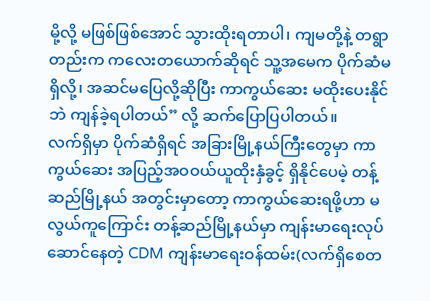မို့လို့ မဖြစ်ဖြစ်အောင် သွားထိုးရတာပါ၊ ကျမတို့နဲ့ တရွာတည်းက ကလေးတယောက်ဆိုရင် သူ့အမေက ပိုက်ဆံမရှိလို့၊ အဆင်မပြေလို့ဆိုပြီး ကာကွယ်ဆေး မထိုးပေးနိုင်ဘဲ ကျန်ခဲ့ရပါတယ်” လို့ ဆက်ပြောပြပါတယ်။
လက်ရှိမှာ ပိုက်ဆံရှိရင် အခြားမြို့နယ်ကြီးတွေမှာ ကာကွယ်ဆေး အပြည့်အဝဝယ်ယူထိုးနှံခွင့် ရှိနိုင်ပေမဲ့ တန့်ဆည်မြို့နယ် အတွင်းမှာတော့ ကာကွယ်ဆေးရဖို့ဟာ မလွယ်ကူကြောင်း တန့်ဆည်မြို့နယ်မှာ ကျန်းမာရေးလုပ်ဆောင်နေတဲ့ CDM ကျန်းမာရေးဝန်ထမ်း(လက်ရှိစေတ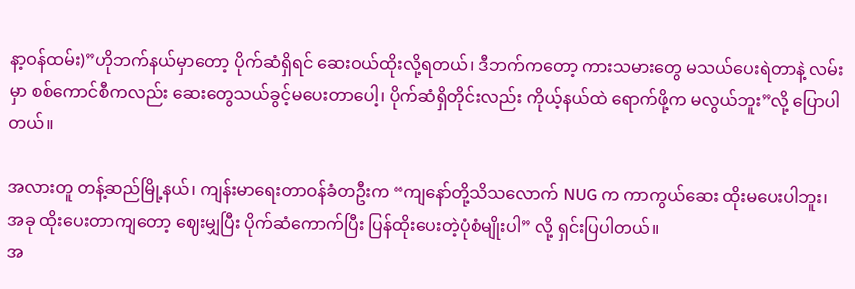နာ့ဝန်ထမ်း)”ဟိုဘက်နယ်မှာတော့ ပိုက်ဆံရှိရင် ဆေးဝယ်ထိုးလို့ရတယ်၊ ဒီဘက်ကတော့ ကားသမားတွေ မသယ်ပေးရဲတာနဲ့ လမ်းမှာ စစ်ကောင်စီကလည်း ဆေးတွေသယ်ခွင့်မပေးတာပေါ့၊ ပိုက်ဆံရှိတိုင်းလည်း ကိုယ့်နယ်ထဲ ရောက်ဖို့က မလွယ်ဘူး”လို့ ပြောပါတယ်။

အလားတူ တန့်ဆည်မြို့နယ်၊ ကျန်းမာရေးတာဝန်ခံတဦးက “ကျနော်တို့သိသလောက် NUG က ကာကွယ်ဆေး ထိုးမပေးပါဘူး၊ အခု ထိုးပေးတာကျတော့ ဈေးမျှပြီး ပိုက်ဆံကောက်ပြီး ပြန်ထိုးပေးတဲ့ပုံစံမျိုးပါ” လို့ ရှင်းပြပါတယ်။
အ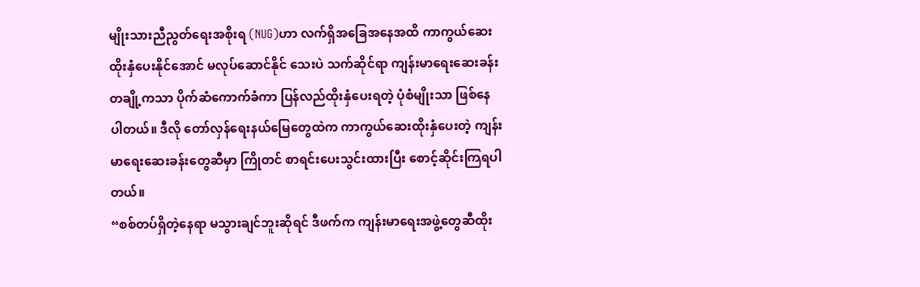မျိုးသားညီညွတ်ရေးအစိုးရ (NUG)ဟာ လက်ရှိအခြေအနေအထိ ကာကွယ်ဆေးထိုးနှံပေးနိုင်အောင် မလုပ်ဆောင်နိုင် သေးပဲ သက်ဆိုင်ရာ ကျန်းမာရေးဆေးခန်း တချို့ကသာ ပိုက်ဆံကောက်ခံကာ ပြန်လည်ထိုးနှံပေးရတဲ့ ပုံစံမျိုးသာ ဖြစ်နေ ပါတယ်။ ဒီလို တော်လှန်ရေးနယ်မြေတွေထဲက ကာကွယ်ဆေးထိုးနှံပေးတဲ့ ကျန်းမာရေးဆေးခန်းတွေဆီမှာ ကြိုတင် စာရင်းပေးသွင်းထားပြီး စောင့်ဆိုင်းကြရပါတယ်။
“စစ်တပ်ရှိတဲ့နေရာ မသွားချင်ဘူးဆိုရင် ဒီဖက်က ကျန်းမာရေးအဖွဲ့တွေဆီထိုး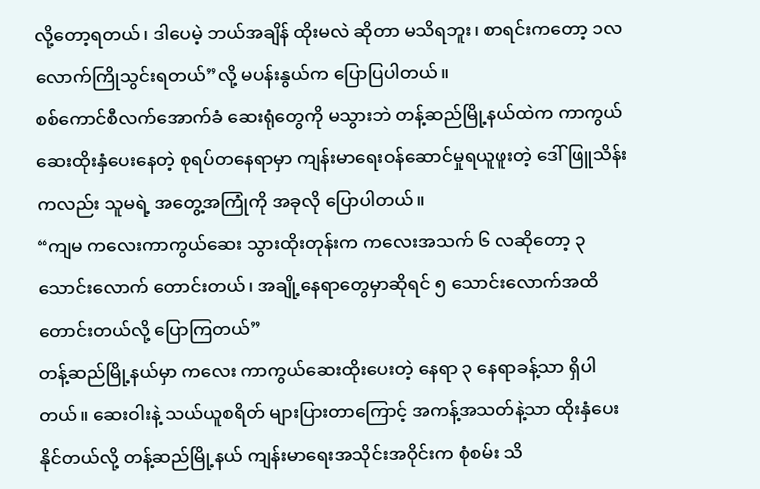လို့တော့ရတယ်၊ ဒါပေမဲ့ ဘယ်အချိန် ထိုးမလဲ ဆိုတာ မသိရဘူး၊ စာရင်းကတော့ ၁လလောက်ကြိုသွင်းရတယ်”လို့ မပန်းနွယ်က ပြောပြပါတယ်။
စစ်ကောင်စီလက်အောက်ခံ ဆေးရုံတွေကို မသွားဘဲ တန့်ဆည်မြို့နယ်ထဲက ကာကွယ်ဆေးထိုးနှံပေးနေတဲ့ စုရပ်တနေရာမှာ ကျန်းမာရေးဝန်ဆောင်မှုရယူဖူးတဲ့ ဒေါ်ဖြူသိန်းကလည်း သူမရဲ့ အတွေ့အကြုံကို အခုလို ပြောပါတယ်။
“ကျမ ကလေးကာကွယ်ဆေး သွားထိုးတုန်းက ကလေးအသက် ၆ လဆိုတော့ ၃ သောင်းလောက် တောင်းတယ်၊ အချို့နေရာတွေမှာဆိုရင် ၅ သောင်းလောက်အထိ တောင်းတယ်လို့ ပြောကြတယ်”
တန့်ဆည်မြို့နယ်မှာ ကလေး ကာကွယ်ဆေးထိုးပေးတဲ့ နေရာ ၃ နေရာခန့်သာ ရှိပါတယ်။ ဆေးဝါးနဲ့ သယ်ယူစရိတ် များပြားတာကြောင့် အကန့်အသတ်နဲ့သာ ထိုးနှံပေးနိုင်တယ်လို့ တန့်ဆည်မြို့နယ် ကျန်းမာရေးအသိုင်းအဝိုင်းက စုံစမ်း သိ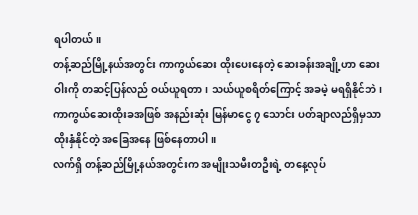ရပါတယ်။
တန့်ဆည်မြို့နယ်အတွင်း ကာကွယ်ဆေး ထိုးပေးနေတဲ့ ဆေးခန်းအချို့ဟာ ဆေးဝါးကို တဆင့်ပြန်လည် ဝယ်ယူရတာ၊ သယ်ယူစရိတ်ကြောင့် အခမဲ့ မရရှိနိုင်ဘဲ၊ ကာကွယ်ဆေးထိုးခအဖြစ် အနည်းဆုံး မြန်မာငွေ ၇ သောင်း ပတ်ချာလည်ရှိမှသာ ထိုးနှံနိုင်တဲ့ အခြေအနေ ဖြစ်နေတာပါ။
လက်ရှိ တန့်ဆည်မြို့နယ်အတွင်းက အမျိုးသမီးတဦးရဲ့ တနေ့လုပ်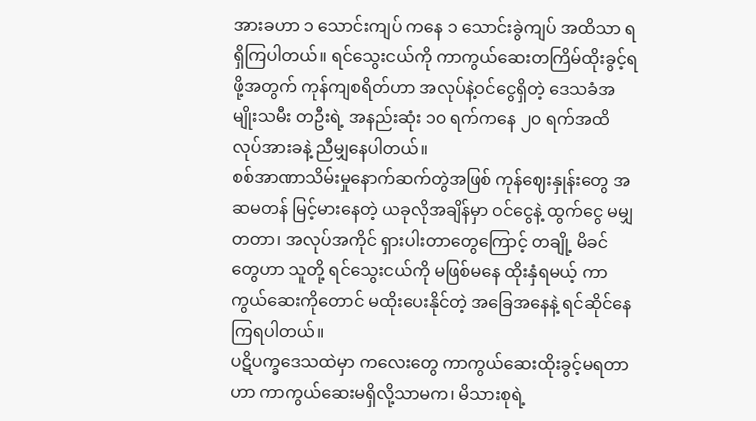အားခဟာ ၁ သောင်းကျပ် ကနေ ၁ သောင်းခွဲကျပ် အထိသာ ရရှိကြပါတယ်။ ရင်သွေးငယ်ကို ကာကွယ်ဆေးတကြိမ်ထိုးခွင့်ရဖို့အတွက် ကုန်ကျစရိတ်ဟာ အလုပ်နဲ့ဝင်ငွေရှိတဲ့ ဒေသခံအမျိုးသမီး တဦးရဲ့ အနည်းဆုံး ၁၀ ရက်ကနေ ၂၀ ရက်အထိ လုပ်အားခနဲ့ ညီမျှနေပါတယ်။
စစ်အာဏာသိမ်းမှုနောက်ဆက်တွဲအဖြစ် ကုန်ဈေးနှုန်းတွေ အဆမတန် မြင့်မားနေတဲ့ ယခုလိုအချိန်မှာ ဝင်ငွေနဲ့ ထွက်ငွေ မမျှတတာ၊ အလုပ်အကိုင် ရှားပါးတာတွေကြောင့် တချို့ မိခင်တွေဟာ သူတို့ ရင်သွေးငယ်ကို မဖြစ်မနေ ထိုးနှံရမယ့် ကာကွယ်ဆေးကိုတောင် မထိုးပေးနိုင်တဲ့ အခြေအနေနဲ့ ရင်ဆိုင်နေကြရပါတယ်။
ပဋိပက္ခဒေသထဲမှာ ကလေးတွေ ကာကွယ်ဆေးထိုးခွင့်မရတာဟာ ကာကွယ်ဆေးမရှိလို့သာမက၊ မိသားစုရဲ့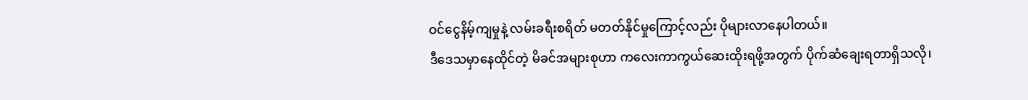ဝင်ငွေနိမ့်ကျမှုနဲ့ လမ်းခရီးစရိတ် မတတ်နိုင်မှုကြောင့်လည်း ပိုများလာနေပါတယ်။
ဒီဒေသမှာနေထိုင်တဲ့ မိခင်အများစုဟာ ကလေးကာကွယ်ဆေးထိုးရဖို့အတွက် ပိုက်ဆံချေးရတာရှိသလို၊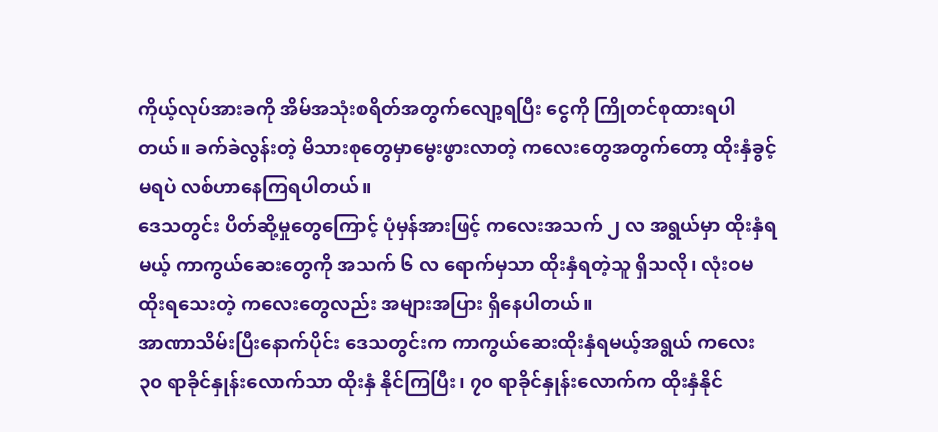ကိုယ့်လုပ်အားခကို အိမ်အသုံးစရိတ်အတွက်လျော့ရပြီး ငွေကို ကြိုတင်စုထားရပါတယ်။ ခက်ခဲလွန်းတဲ့ မိသားစုတွေမှာမွေးဖွားလာတဲ့ ကလေးတွေအတွက်တော့ ထိုးနှံခွင့်မရပဲ လစ်ဟာနေကြရပါတယ်။
ဒေသတွင်း ပိတ်ဆို့မှုတွေကြောင့် ပုံမှန်အားဖြင့် ကလေးအသက် ၂ လ အရွယ်မှာ ထိုးနှံရမယ့် ကာကွယ်ဆေးတွေကို အသက် ၆ လ ရောက်မှသာ ထိုးနှံရတဲ့သူ ရှိသလို၊ လုံးဝမထိုးရသေးတဲ့ ကလေးတွေလည်း အများအပြား ရှိနေပါတယ်။
အာဏာသိမ်းပြီးနောက်ပိုင်း ဒေသတွင်းက ကာကွယ်ဆေးထိုးနှံရမယ့်အရွယ် ကလေး ၃၀ ရာခိုင်နှုန်းလောက်သာ ထိုးနှံ နိုင်ကြပြီး၊ ၇၀ ရာခိုင်နှုန်းလောက်က ထိုးနှံနိုင်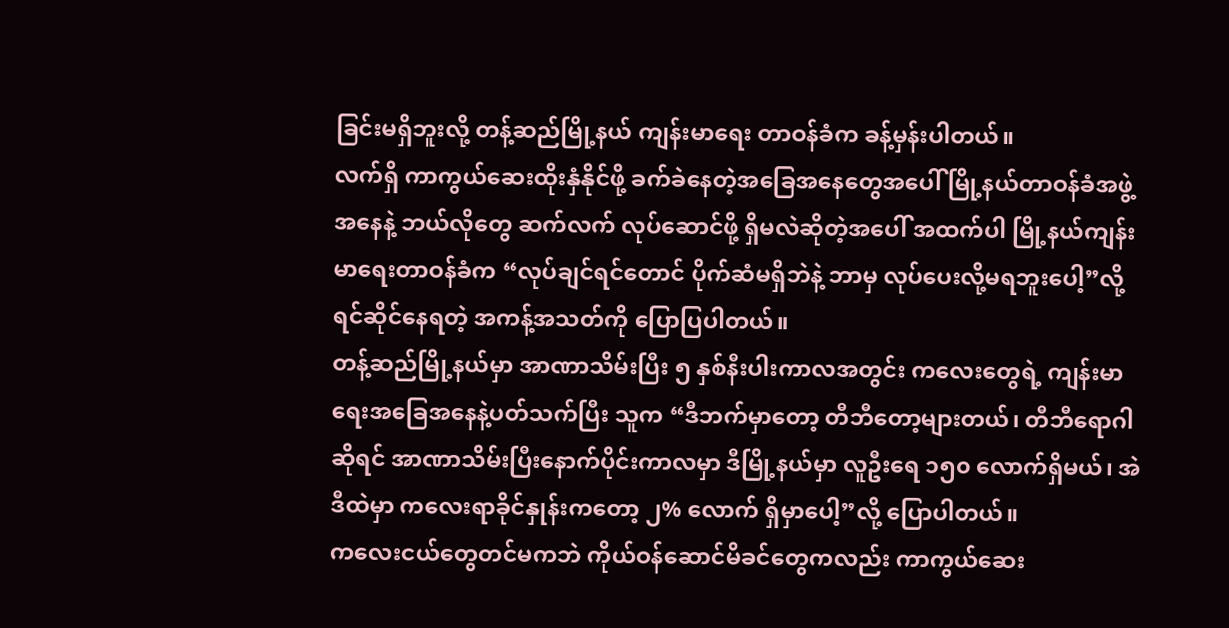ခြင်းမရှိဘူးလို့ တန့်ဆည်မြို့နယ် ကျန်းမာရေး တာဝန်ခံက ခန့်မှန်းပါတယ်။
လက်ရှိ ကာကွယ်ဆေးထိုးနှံနိုင်ဖို့ ခက်ခဲနေတဲ့အခြေအနေတွေအပေါ် မြို့နယ်တာဝန်ခံအဖွဲ့အနေနဲ့ ဘယ်လိုတွေ ဆက်လက် လုပ်ဆောင်ဖို့ ရှိမလဲဆိုတဲ့အပေါ် အထက်ပါ မြို့နယ်ကျန်းမာရေးတာဝန်ခံက “လုပ်ချင်ရင်တောင် ပိုက်ဆံမရှိဘဲနဲ့ ဘာမှ လုပ်ပေးလို့မရဘူးပေါ့”လို့ ရင်ဆိုင်နေရတဲ့ အကန့်အသတ်ကို ပြောပြပါတယ်။
တန့်ဆည်မြို့နယ်မှာ အာဏာသိမ်းပြီး ၅ နှစ်နီးပါးကာလအတွင်း ကလေးတွေရဲ့ ကျန်းမာရေးအခြေအနေနဲ့ပတ်သက်ပြီး သူက “ဒီဘက်မှာတော့ တီဘီတော့များတယ်၊ တီဘီရောဂါဆိုရင် အာဏာသိမ်းပြီးနောက်ပိုင်းကာလမှာ ဒီမြို့နယ်မှာ လူဦးရေ ၁၅၀ လောက်ရှိမယ်၊ အဲဒီထဲမှာ ကလေးရာခိုင်နှုန်းကတော့ ၂% လောက် ရှိမှာပေါ့”လို့ ပြောပါတယ်။
ကလေးငယ်တွေတင်မကဘဲ ကိုယ်ဝန်ဆောင်မိခင်တွေကလည်း ကာကွယ်ဆေး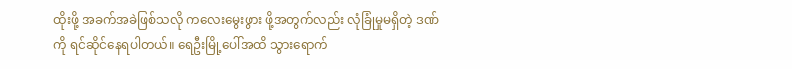ထိုးဖို့ အခက်အခဲဖြစ်သလို ကလေးမွေးဖွား ဖို့အတွက်လည်း လုံခြုံမှုမရှိတဲ့ ဒဏ်ကို ရင်ဆိုင်နေရပါတယ်။ ရေဦးမြို့ပေါ်အထိ သွားရောက်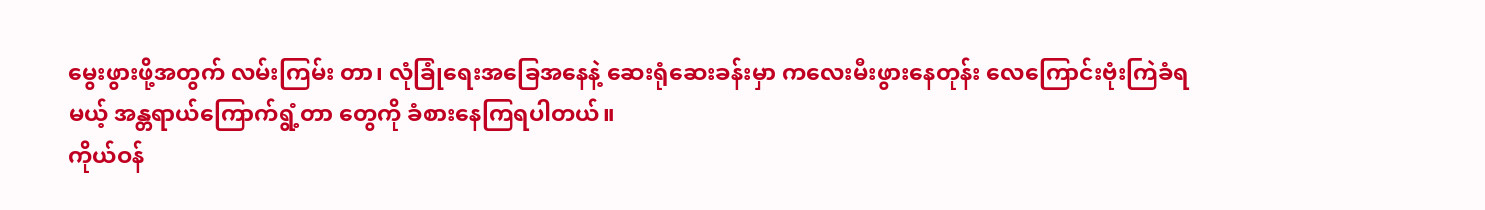မွေးဖွားဖို့အတွက် လမ်းကြမ်း တာ၊ လုံခြုံရေးအခြေအနေနဲ့ ဆေးရုံဆေးခန်းမှာ ကလေးမီးဖွားနေတုန်း လေကြောင်းဗုံးကြဲခံရမယ့် အန္တရာယ်ကြောက်ရွံ့တာ တွေကို ခံစားနေကြရပါတယ်။
ကိုယ်ဝန်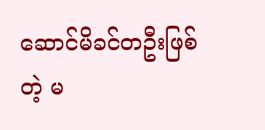ဆောင်မိခင်တဦးဖြစ်တဲ့ မ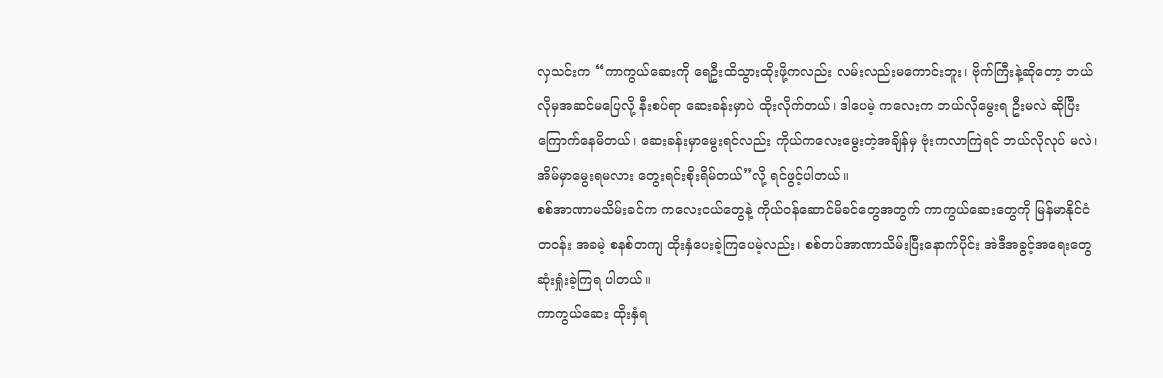လှသင်းက “ကာကွယ်ဆေးကို ရေဦးထိသွားထိုးဖို့ကလည်း လမ်းလည်းမကောင်းဘူး၊ ဗိုက်ကြီးနဲ့ဆိုတော့ ဘယ်လိုမှအဆင်မပြေလို့ နီးစပ်ရာ ဆေးခန်းမှာပဲ ထိုးလိုက်တယ်၊ ဒါပေမဲ့ ကလေးက ဘယ်လိုမွေးရ ဦးမလဲ ဆိုပြီးကြောက်နေမိတယ်၊ ဆေးခန်းမှာမွေးရင်လည်း ကိုယ်ကလေးမွေးတဲ့အချိန်မှ ဗုံးကလာကြဲရင် ဘယ်လိုလုပ် မလဲ၊ အိမ်မှာမွေးရမလား တွေးရင်းစိုးရိမ်တယ်”လို့ ရင်ဖွင့်ပါတယ်။
စစ်အာဏာမသိမ်းခင်က ကလေးငယ်တွေနဲ့ ကိုယ်ဝန်ဆောင်မိခင်တွေအတွက် ကာကွယ်ဆေးတွေကို မြန်မာနိုင်ငံတဝန်း အခမဲ့ စနစ်တကျ ထိုးနှံပေးခဲ့ကြပေမဲ့လည်း၊ စစ်တပ်အာဏာသိမ်းပြီးနောက်ပိုင်း အဲဒီအခွင့်အရေးတွေ ဆုံးရှုံးခဲ့ကြရ ပါတယ်။
ကာကွယ်ဆေး ထိုးနှံရ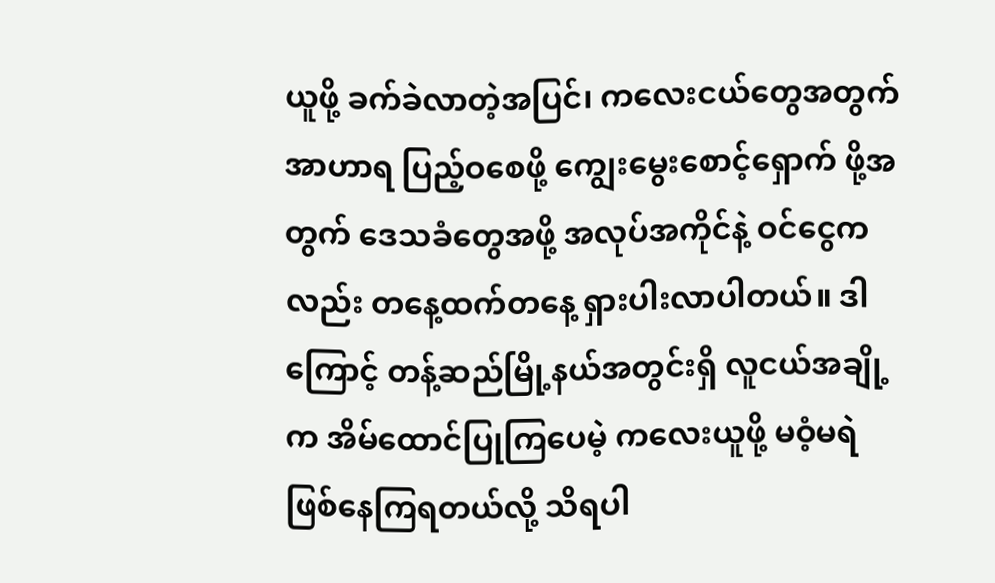ယူဖို့ ခက်ခဲလာတဲ့အပြင်၊ ကလေးငယ်တွေအတွက် အာဟာရ ပြည့်ဝစေဖို့ ကျွေးမွေးစောင့်ရှောက် ဖို့အတွက် ဒေသခံတွေအဖို့ အလုပ်အကိုင်နဲ့ ဝင်ငွေကလည်း တနေ့ထက်တနေ့ ရှားပါးလာပါတယ်။ ဒါကြောင့် တန့်ဆည်မြို့နယ်အတွင်းရှိ လူငယ်အချို့က အိမ်ထောင်ပြုကြပေမဲ့ ကလေးယူဖို့ မဝံ့မရဲ ဖြစ်နေကြရတယ်လို့ သိရပါ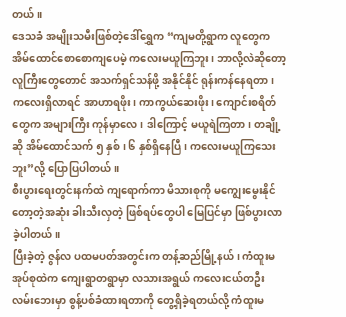တယ်။
ဒေသခံ အမျိုးသမီးဖြစ်တဲ့ဒေါ်ရွှေက “ကျမတို့ရွာက လူတွေက အိမ်ထောင်စောစောကျပေမဲ့ ကလေးမယူကြဘူး၊ ဘာလို့လဲဆိုတော့ လူကြီးတွေတောင် အသက်ရှင်သန်ဖို့ အနိုင်နိုင် ရုန်းကန်နေရတာ၊ ကလေးရှိလာရင် အာဟာရဖိုး၊ ကာကွယ်ဆေးဖိုး၊ ကျောင်းစရိတ်တွေက အများကြီး ကုန်မှာလေ၊ ဒါကြောင့် မယူရဲကြတာ၊ တချို့ဆို အိမ်ထောင်သက် ၅ နှစ်၊ ၆ နှစ်ရှိနေပြီ၊ ကလေးမယူကြသေးဘူး”လို့ ပြောပြပါတယ်။
စီးပွားရေးတွင်းနက်ထဲ ကျရောက်ကာ မိသားစုကို မကျွေးမွေးနိုင်တော့တဲ့အဆုံး ခါးသီးလှတဲ့ ဖြစ်ရပ်တွေပါ မြေပြင်မှာ ဖြစ်ပွားလာခဲ့ပါတယ်။
ပြီးခဲ့တဲ့ ဇွန်လ ပထမပတ်အတွင်းက တန့်ဆည်မြို့နယ်၊ ကံထူးမအုပ်စုထဲက ကျေးရွာတရွာမှာ လသားအရွယ် ကလေးငယ်တဦး လမ်းဘေးမှာ စွန့်ပစ်ခံထားရတာကို တွေ့ရှိခဲ့ရတယ်လို့ ကံထူးမ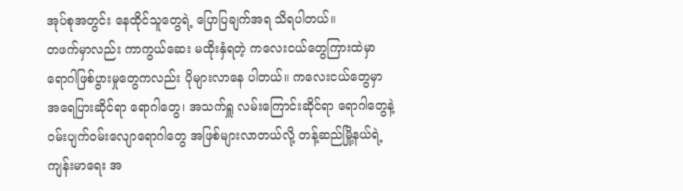အုပ်စုအတွင်း နေထိုင်သူတွေရဲ့ ပြောပြချက်အရ သိရပါတယ်။
တဖက်မှာလည်း ကာကွယ်ဆေး မထိုးနှံရတဲ့ ကလေးငယ်တွေကြားထဲမှာ ရောဂါဖြစ်ပွားမှုတွေကလည်း ပိုများလာနေ ပါတယ်။ ကလေးငယ်တွေမှာ အရေပြားဆိုင်ရာ ရောဂါတွေ၊ အသက်ရှူ လမ်းကြောင်းဆိုင်ရာ ရောဂါတွေနဲ့ ဝမ်းပျက်ဝမ်းလျောရောဂါတွေ အဖြစ်များလာတယ်လို့ တန့်ဆည်မြို့နယ်ရဲ့ ကျန်းမာရေး အ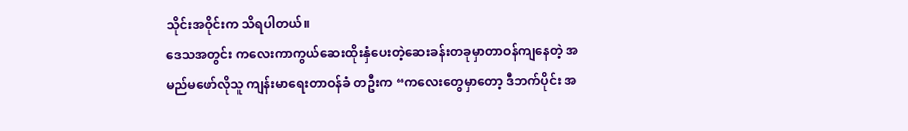သိုင်းအဝိုင်းက သိရပါတယ်။
ဒေသအတွင်း ကလေးကာကွယ်ဆေးထိုးနှံပေးတဲ့ဆေးခန်းတခုမှာတာဝန်ကျနေတဲ့ အမည်မဖော်လိုသူ ကျန်းမာရေးတာဝန်ခံ တဦးက “ကလေးတွေမှာတော့ ဒီဘက်ပိုင်း အ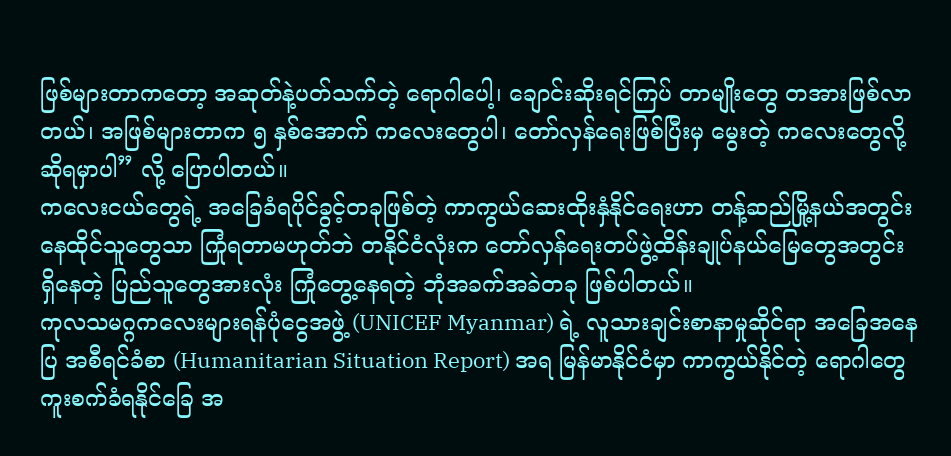ဖြစ်များတာကတော့ အဆုတ်နဲ့ပတ်သက်တဲ့ ရောဂါပေါ့၊ ချောင်းဆိုးရင်ကြပ် တာမျိုးတွေ တအားဖြစ်လာတယ်၊ အဖြစ်များတာက ၅ နှစ်အောက် ကလေးတွေပါ၊ တော်လှန်ရေးဖြစ်ပြီးမှ မွေးတဲ့ ကလေးတွေလို့ ဆိုရမှာပါ” လို့ ပြောပါတယ်။
ကလေးငယ်တွေရဲ့ အခြေခံရပိုင်ခွင့်တခုဖြစ်တဲ့ ကာကွယ်ဆေးထိုးနှံနိုင်ရေးဟာ တန့်ဆည်မြို့နယ်အတွင်း နေထိုင်သူတွေသာ ကြုံရတာမဟုတ်ဘဲ တနိုင်ငံလုံးက တော်လှန်ရေးတပ်ဖွဲ့ထိန်းချုပ်နယ်မြေတွေအတွင်း ရှိနေတဲ့ ပြည်သူတွေအားလုံး ကြုံတွေ့နေရတဲ့ ဘုံအခက်အခဲတခု ဖြစ်ပါတယ်။
ကုလသမဂ္ဂကလေးများရန်ပုံငွေအဖွဲ့ (UNICEF Myanmar) ရဲ့ လူသားချင်းစာနာမှုဆိုင်ရာ အခြေအနေပြ အစီရင်ခံစာ (Humanitarian Situation Report) အရ မြန်မာနိုင်ငံမှာ ကာကွယ်နိုင်တဲ့ ရောဂါတွေ ကူးစက်ခံရနိုင်ခြေ အ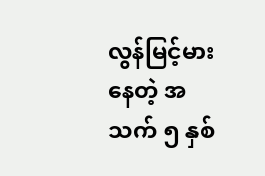လွန်မြင့်မားနေတဲ့ အသက် ၅ နှစ်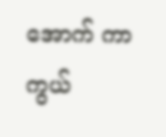အောက် ကာကွယ်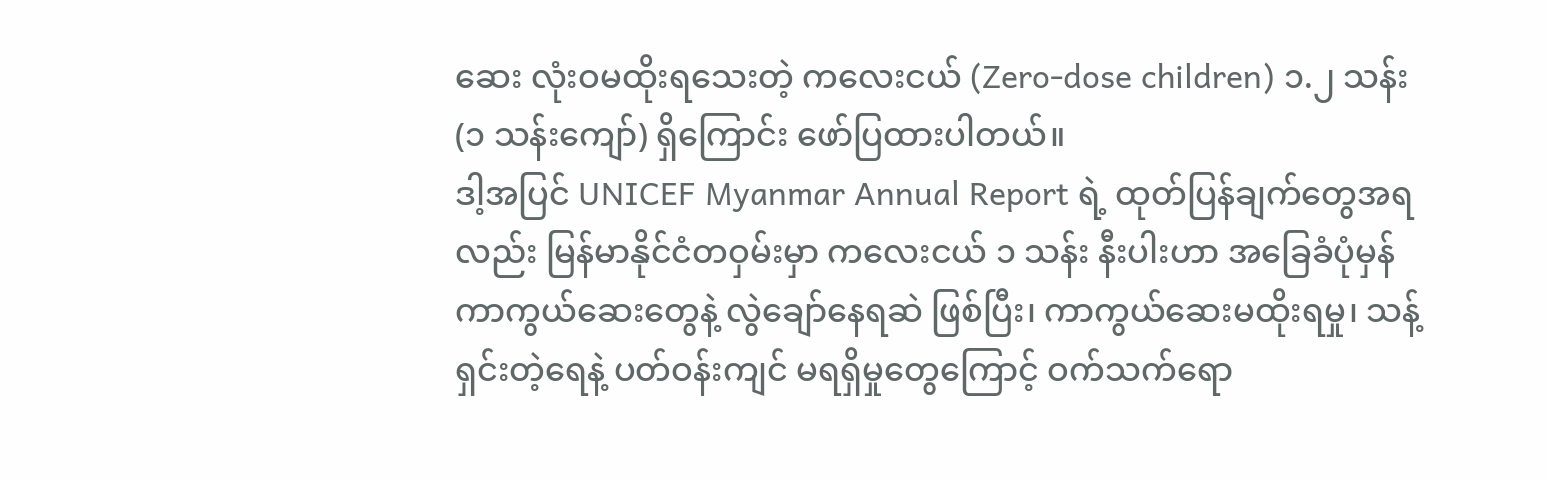ဆေး လုံးဝမထိုးရသေးတဲ့ ကလေးငယ် (Zero-dose children) ၁.၂ သန်း (၁ သန်းကျော်) ရှိကြောင်း ဖော်ပြထားပါတယ်။
ဒါ့အပြင် UNICEF Myanmar Annual Report ရဲ့ ထုတ်ပြန်ချက်တွေအရလည်း မြန်မာနိုင်ငံတဝှမ်းမှာ ကလေးငယ် ၁ သန်း နီးပါးဟာ အခြေခံပုံမှန်ကာကွယ်ဆေးတွေနဲ့ လွဲချော်နေရဆဲ ဖြစ်ပြီး၊ ကာကွယ်ဆေးမထိုးရမှု၊ သန့်ရှင်းတဲ့ရေနဲ့ ပတ်ဝန်းကျင် မရရှိမှုတွေကြောင့် ဝက်သက်ရော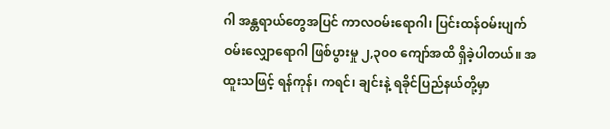ဂါ အန္တရာယ်တွေအပြင် ကာလဝမ်းရောဂါ၊ ပြင်းထန်ဝမ်းပျက်ဝမ်းလျှောရောဂါ ဖြစ်ပွားမှု ၂,၃၀၀ ကျော်အထိ ရှိခဲ့ပါတယ်။ အထူးသဖြင့် ရန်ကုန်၊ ကရင်၊ ချင်းနဲ့ ရခိုင်ပြည်နယ်တို့မှာ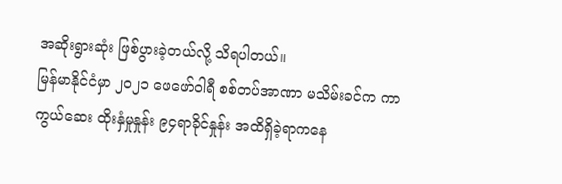အဆိုးရွားဆုံး ဖြစ်ပွားခဲ့တယ်လို့ သိရပါတယ်။
မြန်မာနိုင်ငံမှာ ၂၀၂၁ ဖေဖော်ဝါရီ စစ်တပ်အာဏာ မသိမ်းခင်က ကာကွယ်ဆေး ထိုးနှံမှုနှုန်း ၉၄ရာခိုင်နှုန်း အထိရှိခဲ့ရာကနေ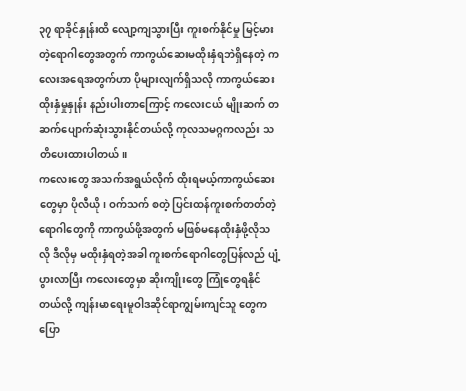၃၇ ရာခိုင်နှုန်းထိ လျော့ကျသွားပြီး ကူးစက်နိုင်မှု မြင့်မားတဲ့ရောဂါတွေအတွက် ကာကွယ်ဆေးမထိုးနှံရဘဲရှိနေတဲ့ ကလေးအရေအတွက်ဟာ ပိုများလျက်ရှိသလို ကာကွယ်ဆေးထိုးနှံမှုနှုန်း နည်းပါးတာကြောင့် ကလေးငယ် မျိုးဆက် တဆက်ပျောက်ဆုံးသွားနိုင်တယ်လို့ ကုလသမဂ္ဂကလည်း သတိပေးထားပါတယ်။
ကလေးတွေ အသက်အရွယ်လိုက် ထိုးရမယ့်ကာကွယ်ဆေးတွေမှာ ပိုလီယို၊ ဝက်သက် စတဲ့ ပြင်းထန်ကူးစက်တတ်တဲ့ ရောဂါတွေကို ကာကွယ်ဖို့အတွက် မဖြစ်မနေထိုးနှံဖို့လိုသလို ဒီလိုမှ မထိုးနှံရတဲ့အခါ ကူးစက်ရောဂါတွေပြန်လည် ပျံ့ပွားလာပြီး ကလေးတွေမှာ ဆိုးကျိုးတွေ ကြုံတွေရနိုင်တယ်လို့ ကျန်းမာရေးမူဝါဒဆိုင်ရာကျွမ်းကျင်သူ တွေက ပြော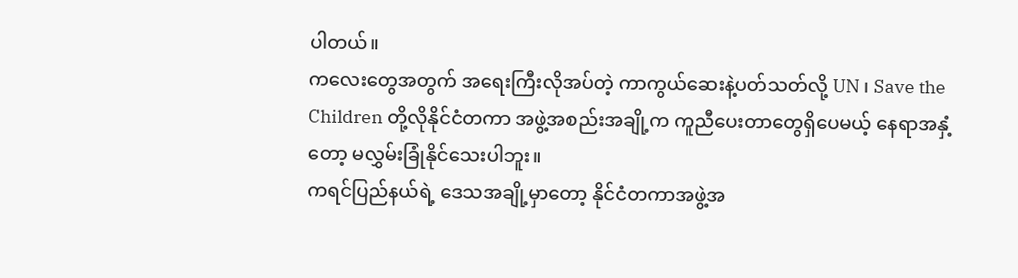ပါတယ်။
ကလေးတွေအတွက် အရေးကြီးလိုအပ်တဲ့ ကာကွယ်ဆေးနဲ့ပတ်သတ်လို့ UN ၊ Save the Children တို့လိုနိုင်ငံတကာ အဖွဲ့အစည်းအချို့က ကူညီပေးတာတွေရှိပေမယ့် နေရာအနှံ့တော့ မလွှမ်းခြုံနိုင်သေးပါဘူး။
ကရင်ပြည်နယ်ရဲ့ ဒေသအချို့မှာတော့ နိုင်ငံတကာအဖွဲ့အ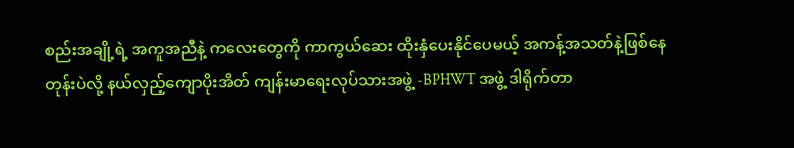စည်းအချို့ရဲ့ အကူအညီနဲ့ ကလေးတွေကို ကာကွယ်ဆေး ထိုးနှံပေးနိုင်ပေမယ့် အကန့်အသတ်နဲ့ဖြစ်နေတုန်းပဲလို့ နယ်လှည့်ကျောပိုးအိတ် ကျန်းမာရေးလုပ်သားအဖွဲ့ -BPHWT အဖွဲ့ ဒါရိုက်တာ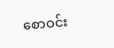စောဝင်း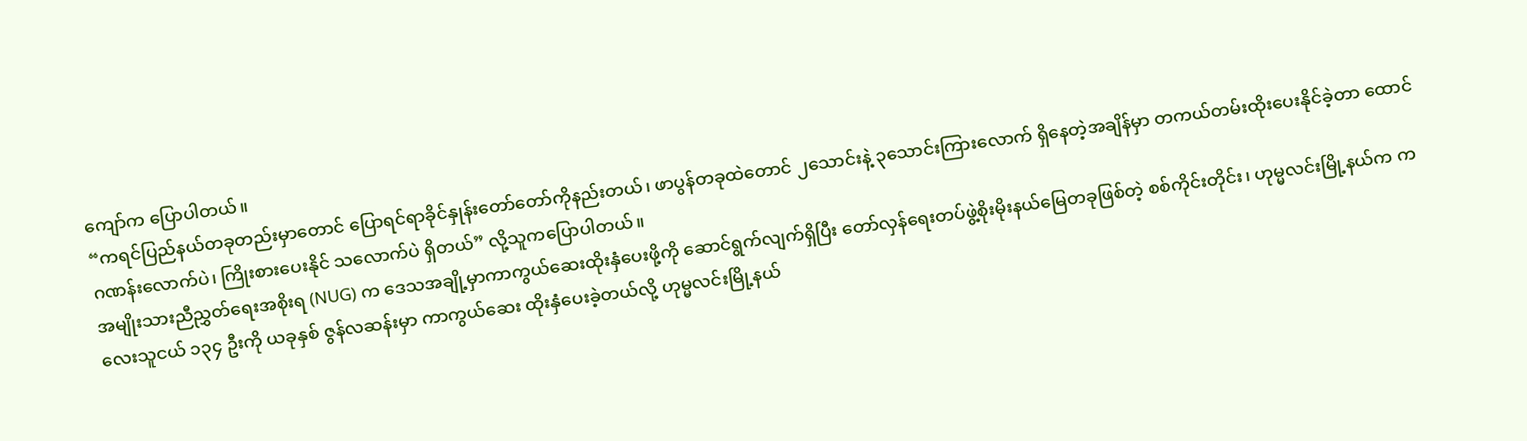ကျော်က ပြောပါတယ်။
“ကရင်ပြည်နယ်တခုတည်းမှာတောင် ပြောရင်ရာခိုင်နှုန်းတော်တော်ကိုနည်းတယ်၊ ဖာပွန်တခုထဲတောင် ၂သောင်းနဲ့ ၃သောင်းကြားလောက် ရှိနေတဲ့အချိန်မှာ တကယ်တမ်းထိုးပေးနိုင်ခဲ့တာ ထောင်ဂဏန်းလောက်ပဲ၊ ကြိုးစားပေးနိုင် သလောက်ပဲ ရှိတယ်” လို့သူကပြောပါတယ်။
အမျိုးသားညီညွှတ်ရေးအစိုးရ (NUG) က ဒေသအချို့မှာကာကွယ်ဆေးထိုးနှံပေးဖို့ကို ဆောင်ရွက်လျက်ရှိပြီး တော်လှန်ရေးတပ်ဖွဲ့စိုးမိုးနယ်မြေတခုဖြစ်တဲ့ စစ်ကိုင်းတိုင်း၊ ဟုမ္မလင်းမြို့နယ်က ကလေးသူငယ် ၁၃၄ ဦးကို ယခုနှစ် ဇွန်လဆန်းမှာ ကာကွယ်ဆေး ထိုးနှံပေးခဲ့တယ်လို့ ဟုမ္မလင်းမြို့နယ်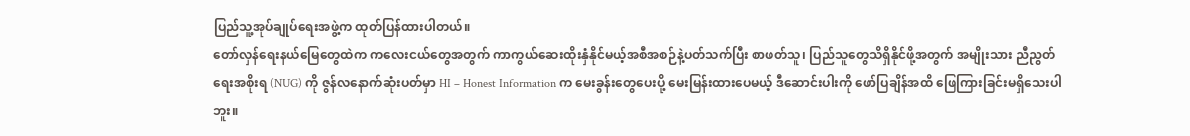ပြည်သူ့အုပ်ချုပ်ရေးအဖွဲ့က ထုတ်ပြန်ထားပါတယ်။
တော်လှန်ရေးနယ်မြေတွေထဲက ကလေးငယ်တွေအတွက် ကာကွယ်ဆေးထိုးနှံနိုင်မယ့်အစီအစဉ်နဲ့ပတ်သက်ပြီး စာဖတ်သူ၊ ပြည်သူတွေသိရှိနိုင်ဖို့အတွက် အမျိုးသား ညီညွတ်ရေးအစိုးရ (NUG) ကို ဇွန်လနောက်ဆုံးပတ်မှာ HI – Honest Information က မေးခွန်းတွေပေးပို့ မေးမြန်းထားပေမယ့် ဒီဆောင်းပါးကို ဖော်ပြချိန်အထိ ဖြေကြားခြင်းမရှိသေးပါဘူး။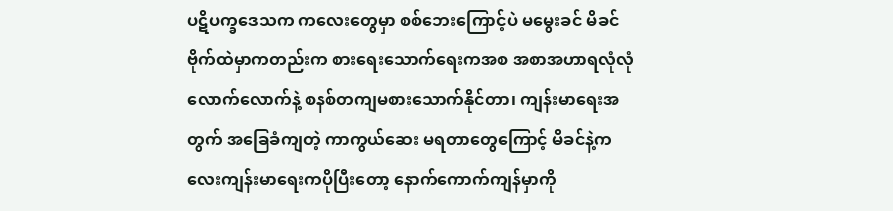ပဋိပက္ခဒေသက ကလေးတွေမှာ စစ်ဘေးကြောင့်ပဲ မမွေးခင် မိခင်ဗိုက်ထဲမှာကတည်းက စားရေးသောက်ရေးကအစ အစာအဟာရလုံလုံလောက်လောက်နဲ့ စနစ်တကျမစားသောက်နိုင်တာ၊ ကျန်းမာရေးအတွက် အခြေခံကျတဲ့ ကာကွယ်ဆေး မရတာတွေကြောင့် မိခင်နဲ့ကလေးကျန်းမာရေးကပိုပြီးတော့ နောက်ကောက်ကျန်မှာကို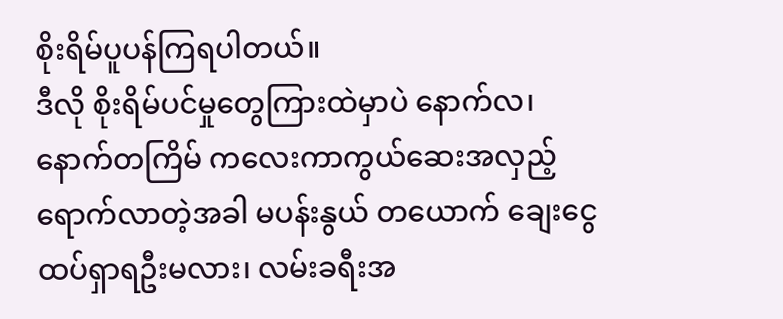စိုးရိမ်ပူပန်ကြရပါတယ်။
ဒီလို စိုးရိမ်ပင်မှုတွေကြားထဲမှာပဲ နောက်လ၊ နောက်တကြိမ် ကလေးကာကွယ်ဆေးအလှည့် ရောက်လာတဲ့အခါ မပန်းနွယ် တယောက် ချေးငွေထပ်ရှာရဦးမလား၊ လမ်းခရီးအ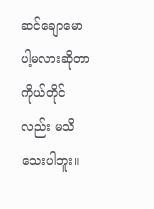ဆင်ချောမောပါ့မလားဆိုတာ ကိုယ်တိုင်လည်း မသိသေးပါဘူး။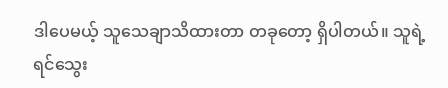ဒါပေမယ့် သူသေချာသိထားတာ တခုတော့ ရှိပါတယ်။ သူရဲ့ ရင်သွေး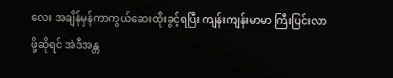လေး အချိန်မှန်ကာကွယ်ဆေးထိုးခွင့်ရပြီး ကျန်းကျန်းမာမာ ကြီးပြင်းလာဖို့ဆိုရင် အဲဒီအန္တ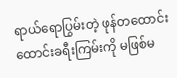ရာယ်ရောပြွမ်းတဲ့ ဖုန်တထောင်းထောင်းခရီးကြမ်းကို မဖြစ်မ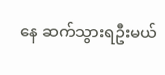နေ ဆက်သွားရဦးမယ်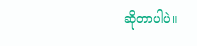ဆိုတာပါပဲ။